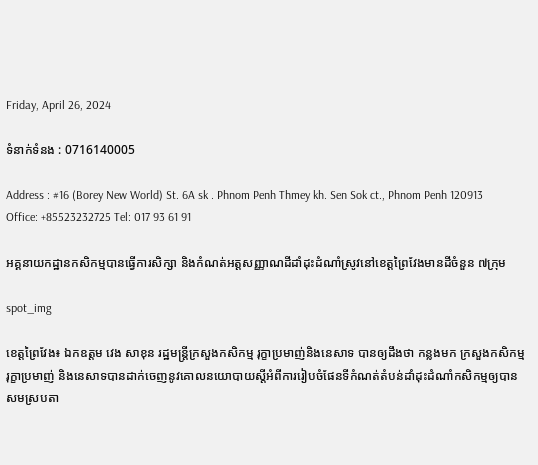Friday, April 26, 2024

ទំនាក់ទំនង : 0716140005

Address : #16 (Borey New World) St. 6A sk . Phnom Penh Thmey kh. Sen Sok ct., Phnom Penh 120913 Office: +85523232725 Tel: 017 93 61 91

អគ្គនាយកដ្ឋានកសិកម្មបានធ្វើការសិក្សា និងកំណត់អត្តសញ្ញាណដីដាំដុះដំណាំស្រូវនៅខេត្តព្រៃវែងមានដីចំនួន ៧ក្រុម

spot_img

ខេត្តព្រៃវែង៖ ឯកឧត្តម វេង សាខុន រដ្ឋមន្ត្រីក្រសួងកសិកម្ម រុក្ខាប្រមាញ់និងនេសាទ បានឲ្យដឹងថា កន្លងមក ក្រសួងកសិកម្ម រុក្ខាប្រមាញ់ និងនេសាទបានដាក់ចេញនូវគោលនយោបាយស្តីអំពីការរៀបចំផែនទីកំណត់តំបន់ដាំដុះដំណាំកសិកម្មឲ្យបានសមស្របតា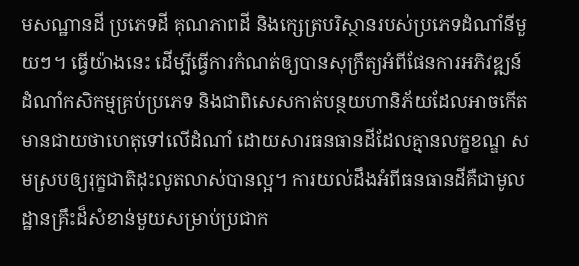មសណ្ឋានដី ប្រភេទដី គុណភាពដី និងក្សេត្របរិស្ថានរបស់ប្រភេទដំណាំនីមួយៗ។ ធ្វើយ៉ាងនេះ ដើម្បីធ្វើការកំណត់ឲ្យបានសុក្រឹត្យអំពីផែនការអភិវឌ្ឍន៍ដំណាំកសិកម្មគ្រប់ប្រភេទ និងជាពិសេសកាត់បន្ថយហានិភ័យដែលអាចកើតមានជាយថាហេតុទៅលើដំណាំ ដោយសារធនធានដីដែលគ្មានលក្ខខណ្ឌ សមស្របឲ្យរុក្ខជាតិដុះលូតលាស់បានល្អ។ ការយល់ដឹងអំពីធនធានដីគឺជាមូលដ្ឋានគ្រឹះដ៏សំខាន់មួយសម្រាប់ប្រជាក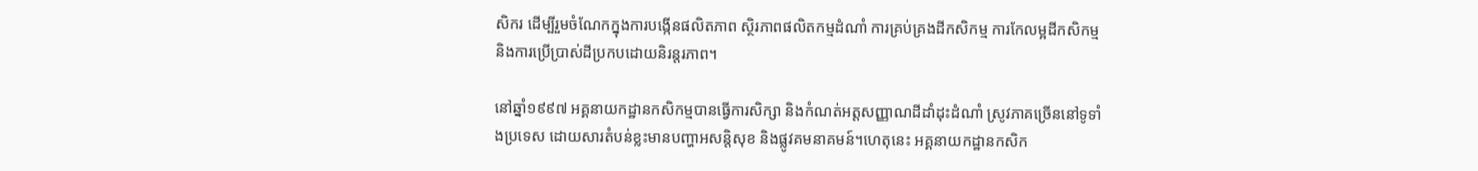សិករ ដើម្បីរួមចំណែកក្នុងការបង្កើនផលិតភាព ស្ថិរភាពផលិតកម្មដំណាំ ការគ្រប់គ្រងដីកសិកម្ម ការកែលម្អដីកសិកម្ម និងការប្រើប្រាស់ដីប្រកបដោយនិរន្តរភាព។

នៅឆ្នាំ១៩៩៧ អគ្គនាយកដ្ឋានកសិកម្មបានធ្វើការសិក្សា និងកំណត់អត្តសញ្ញាណដីដាំដុះដំណាំ ស្រូវភាគច្រើននៅទូទាំងប្រទេស ដោយសារតំបន់ខ្លះមានបញ្ហាអសន្តិសុខ និងផ្លូវគមនាគមន៍។ហេតុនេះ អគ្គនាយកដ្ឋានកសិក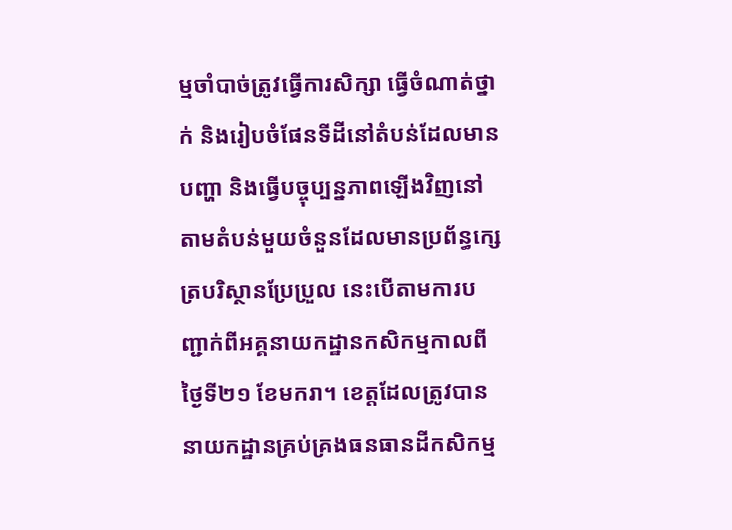ម្មចាំបាច់ត្រូវធ្វើការសិក្សា ធ្វើចំណាត់ថ្នាក់ និងរៀបចំផែនទីដីនៅតំបន់ដែលមានបញ្ហា និងធ្វើបច្ចុប្បន្នភាពឡើងវិញនៅតាមតំបន់មួយចំនួនដែលមានប្រព័ន្ធក្សេត្របរិស្ថានប្រែប្រួល នេះបើតាមការបញ្ជាក់ពីអគ្គនាយកដ្ឋានកសិកម្មកាលពីថ្ងៃទី២១ ខែមករា។ ខេត្តដែលត្រូវបាននាយកដ្ឋានគ្រប់គ្រងធនធានដីកសិកម្ម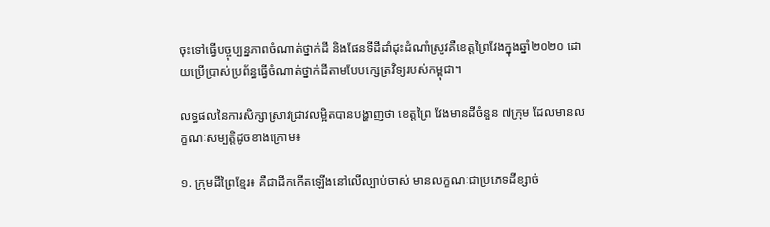ចុះទៅធ្វើបច្ចុប្បន្នភាពចំណាត់ថ្នាក់ដី និងផែនទីដីដាំដុះដំណាំស្រូវគឺខេត្តព្រៃវែងក្នុងឆ្នាំ២០២០ ដោយប្រើប្រាស់ប្រព័ន្ធធ្វើចំណាត់ថ្នាក់ដីតាមបែបក្សេត្រវិទ្យរបស់កម្ពុជា។

លទ្ធផលនៃការសិក្សាស្រាវជ្រាវលម្អិតបានបង្ហាញថា ខេត្តព្រៃ វែងមានដីចំនួន ៧ក្រុម ដែលមានលក្ខណៈសម្បត្តិដូចខាងក្រោម៖

១. ក្រុមដីព្រៃខ្មែរ៖ គឺជាដីកកើតឡើងនៅលើល្បាប់ចាស់ មានលក្ខណៈជាប្រភេទដីខ្សាច់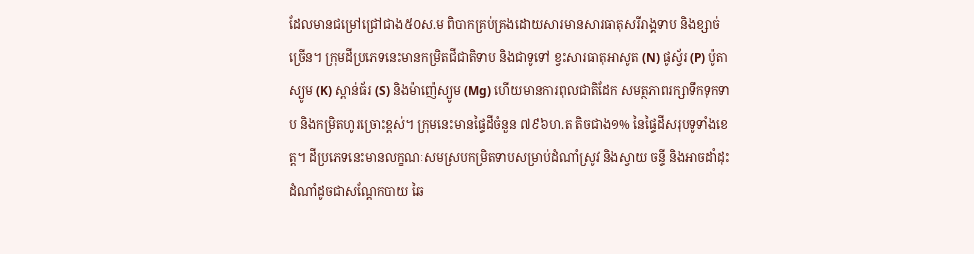ដែលមានជម្រៅជ្រៅជាង៥០ស.ម ពិបាកគ្រប់គ្រងដោយសារមានសារធាតុសរីរាង្គទាប និងខ្សាច់ច្រើន។ ក្រុមដីប្រភេទនេះមានកម្រិតជីជាតិទាប និងជាទូទៅ ខ្វះសារធាតុអាសូត (N) ផូស្វ័រ (P) ប៉ូតា ស្យូម (K) ស្ពាន់ធ័រ (S) និងម៉ាញ៉េស្យូម (Mg) ហើយមានការពុលជាតិដែក សមត្ថភាពរក្សាទឹកទុកទាប និងកម្រិតហូរច្រោះខ្ពស់។ ក្រុមនេះមានផ្ទៃដីចំនួន ៧៩៦ហ.ត តិចជាង១% នៃផ្ទៃដីសរុបទូទាំងខេត្ត។ ដីប្រភេទនេះមានលក្ខណៈសមស្របកម្រិតទាបសម្រាប់ដំណាំស្រូវ និងស្វាយ ចន្ទី និងអាចដាំដុះដំណាំដូចជាសណ្តែកបាយ ឆៃ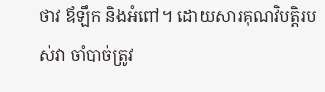ថាវ ឪឡឹក និងអំពៅ។ ដោយសារគុណវិបត្តិរបស់វា ចាំបាច់ត្រូវ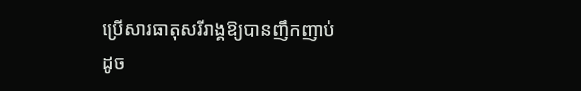ប្រើសារធាតុសរីរាង្គឱ្យបានញឹកញាប់ដូច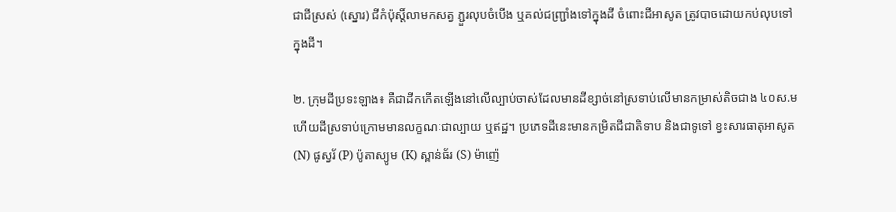ជាជីស្រស់ (ស្នោរ) ជីកំប៉ុស្តិ៍លាមកសត្វ ភ្ជួរលុបចំបើង ឬគល់ជញ្ជ្រាំងទៅក្នុងដី ចំពោះជីអាសូត ត្រូវបាចដោយកប់លុបទៅក្នុងដី។

២. ក្រុមដីប្រទះឡាង៖ គឺជាដីកកើតឡើងនៅលើល្បាប់ចាស់ដែលមានដីខ្សាច់នៅស្រទាប់លើមានកម្រាស់តិចជាង ៤០ស.ម ហើយដីស្រទាប់ក្រោមមានលក្ខណៈជាល្បាយ ឬឥដ្ឋ។ ប្រភេទដីនេះមានកម្រិតជីជាតិទាប និងជាទូទៅ ខ្វះសារធាតុអាសូត (N) ផូស្វរ័ (P) ប៉ូតាស្យូម (K) ស្ពាន់ធ័រ (S) ម៉ាញ៉េ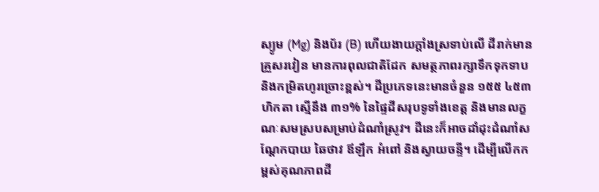ស្យូម (Mg) និងប័រ (B) ហើយងាយក្តាំងស្រទាប់លើ ដីរាក់មានគ្រួសរវៀន មានការពុលជាតិដែក សមត្ថភាពរក្សាទឹកទុកទាប និងកម្រិតហូរច្រោះខ្ពស់។ ដីប្រភេទនេះមានចំនួន ១៥៥ ៤៥៣ ហិកតា ស្មើនឹង ៣១% នៃផ្ទៃដីសរុបទូទាំងខេត្ត និងមានលក្ខណៈសមស្របសម្រាប់ដំណាំស្រូវ។ ដីនេះក៏អាចដាំដុះដំណាំសណ្តែកបាយ ឆៃថាវ ឪឡឹក អំពៅ និងស្វាយចន្ទី។ ដើម្បីលើកកម្ពស់គុណភាពដី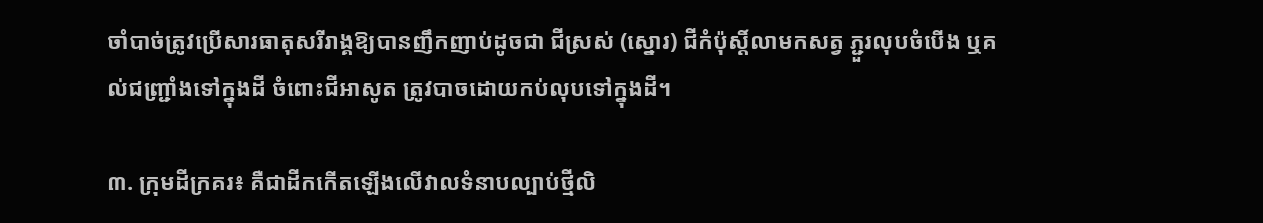ចាំបាច់ត្រូវប្រើសារធាតុសរីរាង្គឱ្យបានញឹកញាប់ដូចជា ជីស្រស់ (ស្នោរ) ជីកំប៉ុស្តិ៍លាមកសត្វ ភ្ជួរលុបចំបើង ឬគល់ជញ្ជ្រាំងទៅក្នុងដី ចំពោះជីអាសូត ត្រូវបាចដោយកប់លុបទៅក្នុងដី។

៣. ក្រុមដីក្រគរ៖ គឺជាដីកកើតឡើងលើវាលទំនាបល្បាប់ថ្មីលិ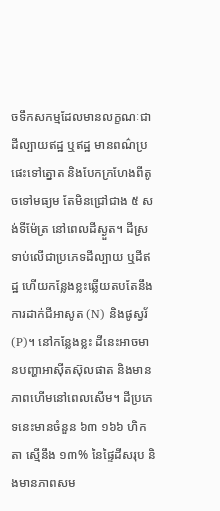ចទឹកសកម្មដែលមានលក្ខណៈជាដីល្បាយឥដ្ឋ ឬឥដ្ឋ មានពណ៌ប្រផេះទៅត្នោត និងបែកក្រហែងពីតូចទៅមធ្យម តែមិនជ្រៅជាង ៥ សង់ទីម៉ែត្រ នៅពេលដីស្ងួត។ ដីស្រទាប់លើជាប្រភេទដីល្បាយ ឬដីឥដ្ឋ ហើយកន្លែងខ្លះឆ្លើយតបតែនឹងការដាក់ជីអាសូត (N) និងផូស្វរ័ (P)។ នៅកន្លែងខ្លះ ដីនេះអាចមានបញ្ហាអាស៊ីតស៊ុលផាត និងមានភាពហើមនៅពេលសើម។ ដីប្រភេទនេះមានចំនួន ៦៣ ១៦៦ ហិកតា ស្មើនឹង ១៣% នៃផ្ទៃដីសរុប និងមានភាពសម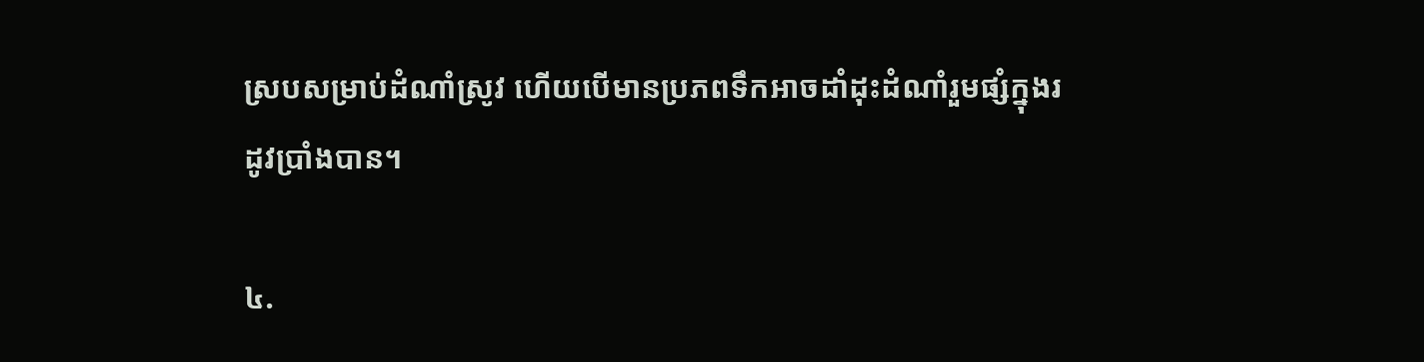ស្របសម្រាប់ដំណាំស្រូវ ហើយបើមានប្រភពទឹកអាចដាំដុះដំណាំរួមផ្សំក្នុងរដូវប្រាំងបាន។

៤.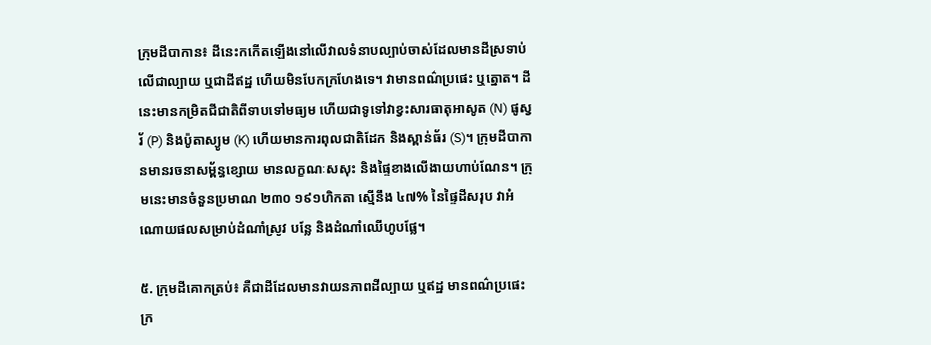ក្រុមដីបាកាន៖ ដីនេះកកើតឡើងនៅលើវាលទំនាបល្បាប់ចាស់ដែលមានដីស្រទាប់លើជាល្បាយ ឬជាដីឥដ្ឋ ហើយមិនបែកក្រហែងទេ។ វាមានពណ៌ប្រផេះ ឬត្នោត។ ដីនេះមានកម្រិតជីជាតិពីទាបទៅមធ្យម ហើយជាទូទៅវាខ្វះសារធាតុអាសូត (N) ផូស្វរ័ (P) និងប៉ូតាស្យូម (K) ហើយមានការពុលជាតិដែក និងស្ពាន់ធ័រ (S)។ ក្រុមដីបាកានមានរចនាសម្ព័ន្ធខ្សោយ មានលក្ខណៈសសុះ និងផ្ទៃខាងលើងាយហាប់ណែន។ ក្រុមនេះមានចំនួនប្រមាណ ២៣០ ១៩១ហិកតា ស្មើនឹង ៤៧% នៃផ្ទៃដីសរុប វាអំណោយផលសម្រាប់ដំណាំស្រូវ បន្លែ និងដំណាំឈើហូបផ្លែ។

៥. ក្រុមដីគោកត្រប់៖ គឺជាដីដែលមានវាយនភាពដីល្បាយ ឬឥដ្ឋ មានពណ៌ប្រផេះក្រ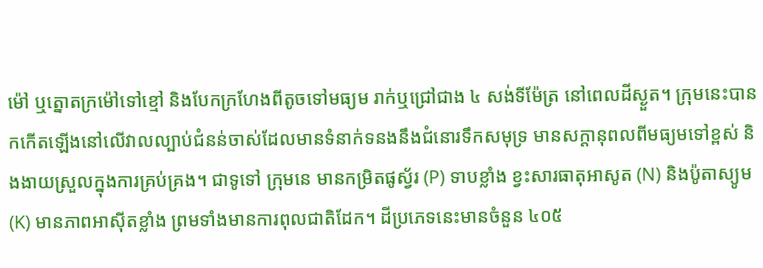ម៉ៅ ឬត្នោតក្រម៉ៅទៅខ្មៅ និងបែកក្រហែងពីតូចទៅមធ្យម រាក់ឬជ្រៅជាង ៤ សង់ទីម៉ែត្រ នៅពេលដីស្ងួត។ ក្រុមនេះបានកកើតឡើងនៅលើវាលល្បាប់ជំនន់ចាស់ដែលមានទំនាក់ទនងនឹងជំនោរទឹកសមុទ្រ មានសក្តានុពលពីមធ្យមទៅខ្ពស់ និងងាយស្រួលក្នុងការគ្រប់គ្រង។ ជាទូទៅ ក្រុមនេ មានកម្រិតផូស្វ័រ (P) ទាបខ្លាំង ខ្វះសារធាតុអាសូត (N) និងប៉ូតាស្យូម (K) មានភាពអាស៊ីតខ្លាំង ព្រមទាំងមានការពុលជាតិដែក។ ដីប្រភេទនេះមានចំនួន ៤០៥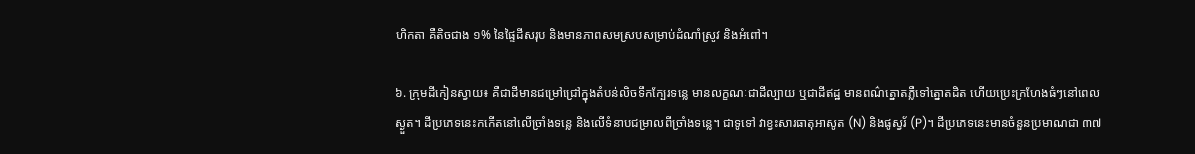ហិកតា គឺតិចជាង ១% នៃផ្ទៃដីសរុប និងមានភាពសមស្របសម្រាប់ដំណាំស្រូវ និងអំពៅ។

៦. ក្រុមដីកៀនស្វាយ៖ គឺជាដីមានជម្រៅជ្រៅក្នុងតំបន់លិចទឹកក្បែរទន្លេ មានលក្ខណៈជាដីល្បាយ ឬជាដីឥដ្ឋ មានពណ៌ត្នោតភ្លឺទៅត្នោតដិត ហើយប្រេះក្រហែងធំៗនៅពេលស្ងួត។ ដីប្រភេទនេះកកើតនៅលើច្រាំងទន្លេ និងលើទំនាបជម្រាលពីច្រាំងទន្លេ។ ជាទូទៅ វាខ្វះសារធាតុអាសូត (N) និងផូស្វរ័ (P)។ ដីប្រភេទនេះមានចំនួនប្រមាណជា ៣៧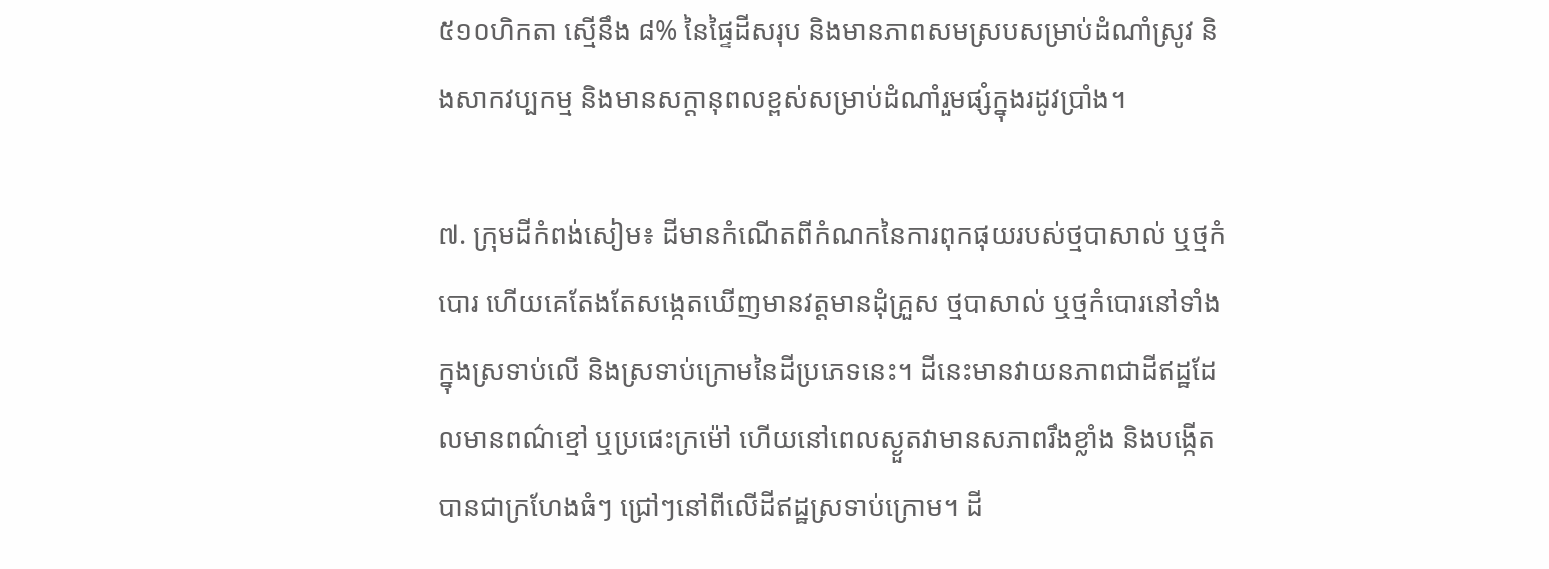៥១០ហិកតា ស្មើនឹង ៨% នៃផ្ទៃដីសរុប និងមានភាពសមស្របសម្រាប់ដំណាំស្រូវ និងសាកវប្បកម្ម និងមានសក្តានុពលខ្ពស់សម្រាប់ដំណាំរួមផ្សំក្នុងរដូវប្រាំង។

៧. ក្រុមដីកំពង់សៀម៖ ដីមានកំណើតពីកំណកនៃការពុកផុយរបស់ថ្មបាសាល់ ឬថ្មកំបោរ ហើយគេតែងតែសង្កេតឃើញមានវត្តមានដុំគ្រួស ថ្មបាសាល់ ឬថ្មកំបោរនៅទាំងក្នុងស្រទាប់លើ និងស្រទាប់ក្រោមនៃដីប្រភេទនេះ។ ដីនេះមានវាយនភាពជាដីឥដ្ឋដែលមានពណ៌ខ្មៅ ឬប្រផេះក្រម៉ៅ ហើយនៅពេលស្ងួតវាមានសភាពរឹងខ្លាំង និងបង្កើតបានជាក្រហែងធំៗ ជ្រៅៗនៅពីលើដីឥដ្ឋស្រទាប់ក្រោម។ ដី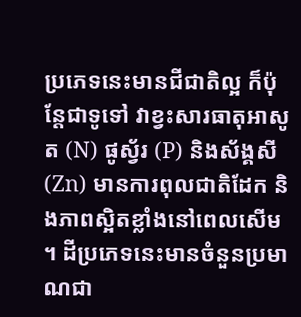ប្រភេទនេះមានជីជាតិល្អ ក៏ប៉ុន្តែជាទូទៅ វាខ្វះសារធាតុអាសូត (N) ផូស្វ័រ (P) និងស័ង្គសី (Zn) មានការពុលជាតិដែក និងភាពស្អិតខ្លាំងនៅពេលសើម។ ដីប្រភេទនេះមានចំនួនប្រមាណជា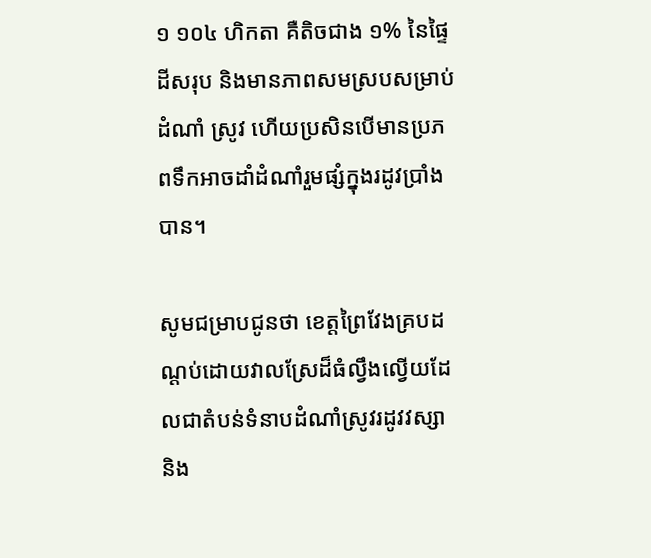១ ១០៤ ហិកតា គឺតិចជាង ១% នៃផ្ទៃដីសរុប និងមានភាពសមស្របសម្រាប់ដំណាំ ស្រូវ ហើយប្រសិនបើមានប្រភពទឹកអាចដាំដំណាំរួមផ្សំក្នុងរដូវប្រាំងបាន។

សូមជម្រាបជូនថា ខេត្តព្រៃវែងគ្របដណ្តប់ដោយវាលស្រែដ៏ធំល្វឹងល្វើយដែលជាតំបន់ទំនាបដំណាំស្រូវរដូវវស្សា និង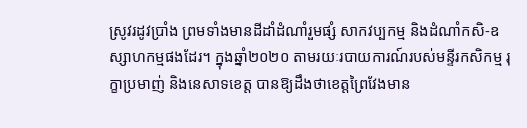ស្រូវរដូវប្រាំង ព្រមទាំងមានដីដាំដំណាំរួមផ្សំ សាកវប្បកម្ម និងដំណាំកសិ-ឧស្សាហកម្មផងដែរ។ ក្នុងឆ្នាំ២០២០ តាមរយៈរបាយការណ៍របស់មន្ទីរកសិកម្ម រុក្ខាប្រមាញ់ និងនេសាទខេត្ត បានឱ្យដឹងថាខេត្តព្រៃវែងមាន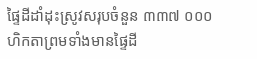ផ្ទៃដីដាំដុះស្រូវសរុបចំនួន ៣៣៧ ០០០ហិកតាព្រមទាំងមានផ្ទៃដី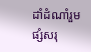ដាំដំណាំរួមផ្សំសរុ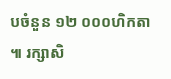បចំនួន ១២ ០០០ហិកតា៕ រក្សាសិ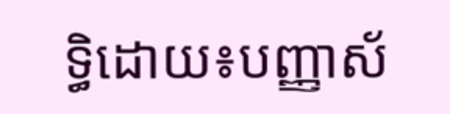ទ្ធិដោយ៖បញ្ញាស័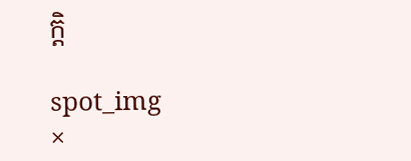ក្តិ

spot_img
×